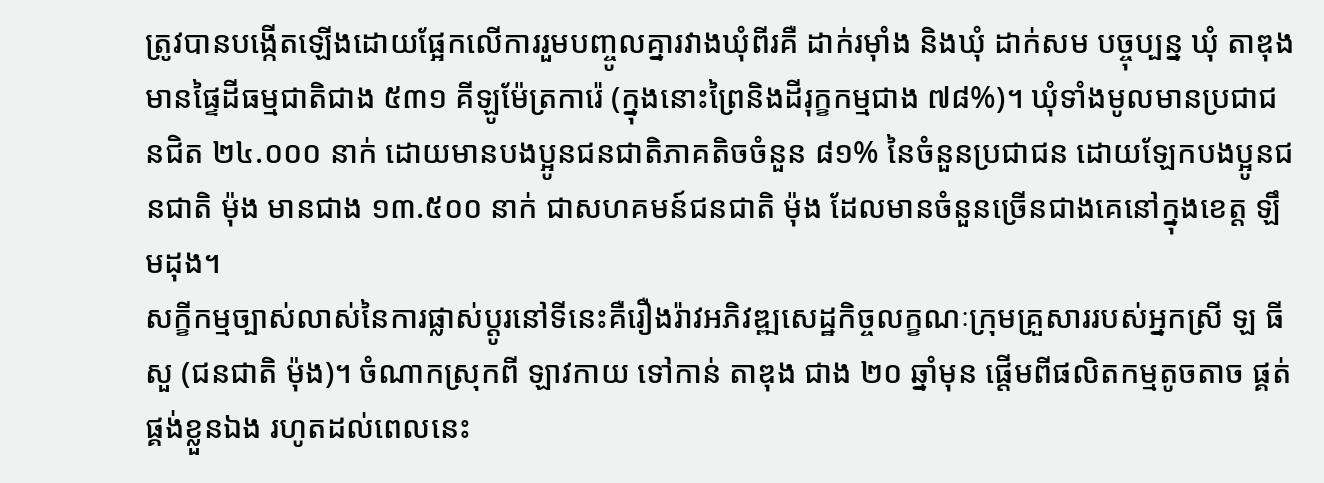ត្រូវបានបង្កើតឡើងដោយផ្អែកលើការរួមបញ្ចូលគ្នារវាងឃុំពីរគឺ ដាក់រម៉ាំង និងឃុំ ដាក់សម បច្ចុប្បន្ន ឃុំ តាឌុង មានផ្ទៃដីធម្មជាតិជាង ៥៣១ គីឡូម៉ែត្រការ៉េ (ក្នុងនោះព្រៃនិងដីរុក្ខកម្មជាង ៧៨%)។ ឃុំទាំងមូលមានប្រជាជនជិត ២៤.០០០ នាក់ ដោយមានបងប្អូនជនជាតិភាគតិចចំនួន ៨១% នៃចំនួនប្រជាជន ដោយឡែកបងប្អូនជនជាតិ ម៉ុង មានជាង ១៣.៥០០ នាក់ ជាសហគមន៍ជនជាតិ ម៉ុង ដែលមានចំនួនច្រើនជាងគេនៅក្នុងខេត្ត ឡឹមដុង។
សក្ខីកម្មច្បាស់លាស់នៃការផ្លាស់ប្តូរនៅទីនេះគឺរឿងរ៉ាវអភិវឌ្ឍសេដ្ឋកិច្ចលក្ខណៈក្រុមគ្រួសាររបស់អ្នកស្រី ឡ ធីសួ (ជនជាតិ ម៉ុង)។ ចំណាកស្រុកពី ឡាវកាយ ទៅកាន់ តាឌុង ជាង ២០ ឆ្នាំមុន ផ្តើមពីផលិតកម្មតូចតាច ផ្គត់ផ្គង់ខ្លួនឯង រហូតដល់ពេលនេះ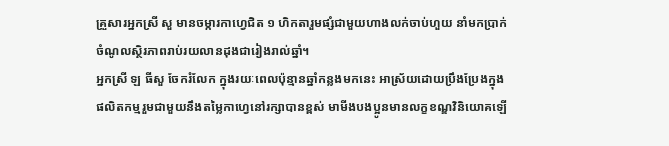គ្រួសារអ្នកស្រី សួ មានចម្ការកាហ្វេជិត ១ ហិកតារួមផ្សំជាមួយហាងលក់ចាប់ហួយ នាំមកប្រាក់ចំណូលស្ថិរភាពរាប់រយលានដុងជារៀងរាល់ឆ្នាំ។
អ្នកស្រី ឡ ធីសួ ចែករំលែក ក្នុងរយៈពេលប៉ុន្មានឆ្នាំកន្លងមកនេះ អាស្រ័យដោយប្រឹងប្រែងក្នុងផលិតកម្មរួមជាមួយនឹងតម្លៃកាហ្វេនៅរក្សាបានខ្ពស់ មាមីងបងប្អូនមានលក្ខខណ្ឌវិនិយោគឡើ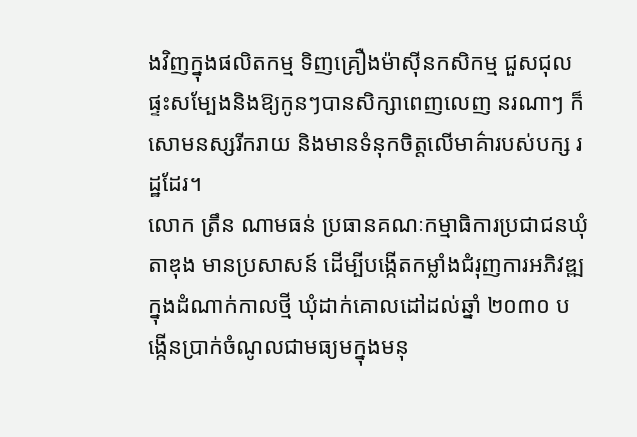ងវិញក្នុងផលិតកម្ម ទិញគ្រឿងម៉ាស៊ីនកសិកម្ម ជួសជុលផ្ទះសម្បែងនិងឱ្យកូនៗបានសិក្សាពេញលេញ នរណាៗ ក៏សោមនស្សរីករាយ និងមានទំនុកចិត្តលើមាគ៌ារបស់បក្ស រដ្ឋដែរ។
លោក ត្រឹន ណាមធន់ ប្រធានគណៈកម្មាធិការប្រជាជនឃុំ តាឌុង មានប្រសាសន៍ ដើម្បីបង្កើតកម្លាំងជំរុញការអភិវឌ្ឍក្នុងដំណាក់កាលថ្មី ឃុំដាក់គោលដៅដល់ឆ្នាំ ២០៣០ បង្កើនប្រាក់ចំណូលជាមធ្យមក្នុងមនុ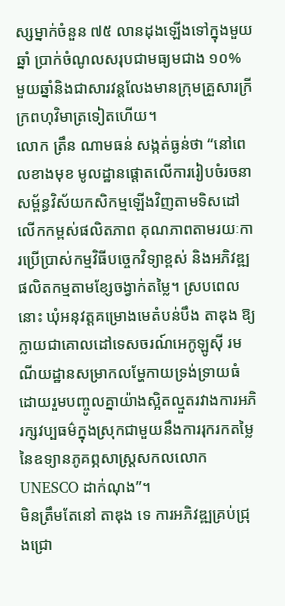ស្សម្នាក់ចំនួន ៧៥ លានដុងឡើងទៅក្នុងមួយឆ្នាំ ប្រាក់ចំណូលសរុបជាមធ្យមជាង ១០% មួយឆ្នាំនិងជាសារវន្តលែងមានក្រុមគ្រួសារក្រីក្រពហុវិមាត្រទៀតហើយ។
លោក ត្រឹន ណាមធន់ សង្កត់ធ្ងន់ថា “នៅពេលខាងមុខ មូលដ្ឋានផ្តោតលើការរៀបចំរចនាសម្ព័ន្ធវិស័យកសិកម្មឡើងវិញតាមទិសដៅលើកកម្ពស់ផលិតភាព គុណភាពតាមរយៈការប្រើប្រាស់កម្មវិធីបច្ចេកវិទ្យាខ្ពស់ និងអភិវឌ្ឍផលិតកម្មតាមខ្សែចង្វាក់តម្លៃ។ ស្របពេលនោះ ឃុំអនុវត្តគម្រោងមេតំបន់បឹង តាឌុង ឱ្យក្លាយជាគោលដៅទេសចរណ៍អេកូឡូស៊ី រមណីយដ្ឋានសម្រាកលម្ហែកាយទ្រង់ទ្រាយធំ ដោយរួមបញ្ចូលគ្នាយ៉ាងស្អិតល្មួតរវាងការអភិរក្សវប្បធម៌ក្នុងស្រុកជាមួយនឹងការរុករកតម្លៃនៃឧទ្យានភូគព្ភសាស្រ្តសកលលោក UNESCO ដាក់ណុង”។
មិនត្រឹមតែនៅ តាឌុង ទេ ការអភិវឌ្ឍគ្រប់ជ្រុងជ្រោ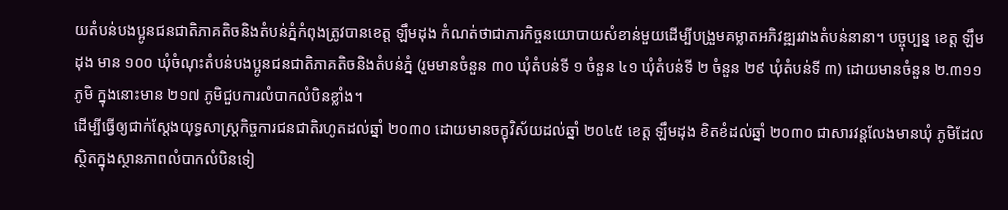យតំបន់បងប្អូនជនជាតិភាគតិចនិងតំបន់ភ្នំកំពុងត្រូវបានខេត្ត ឡឹមដុង កំណត់ថាជាភារកិច្ចនយោបាយសំខាន់មួយដើម្បីបង្រួមគម្លាតអភិវឌ្ឍរវាងតំបន់នានា។ បច្ចុប្បន្ន ខេត្ត ឡឹមដុង មាន ១០០ ឃុំចំណុះតំបន់បងប្អូនជនជាតិភាគតិចនិងតំបន់ភ្នំ (រួមមានចំនួន ៣០ ឃុំតំបន់ទី ១ ចំនួន ៤១ ឃុំតំបន់ទី ២ ចំនួន ២៩ ឃុំតំបន់ទី ៣) ដោយមានចំនួន ២.៣១១ ភូមិ ក្នុងនោះមាន ២១៧ ភូមិជួបការលំបាកលំបិនខ្លាំង។
ដើម្បីធ្វើឲ្យជាក់ស្តែងយុទ្ធសាស្ត្រកិច្ចការជនជាតិរហូតដល់ឆ្នាំ ២០៣០ ដោយមានចក្ខុវិស័យដល់ឆ្នាំ ២០៤៥ ខេត្ត ឡឹមដុង ខិតខំដល់ឆ្នាំ ២០៣០ ជាសារវន្តលែងមានឃុំ ភូមិដែលស្ថិតក្នុងស្ថានភាពលំបាកលំបិនទៀ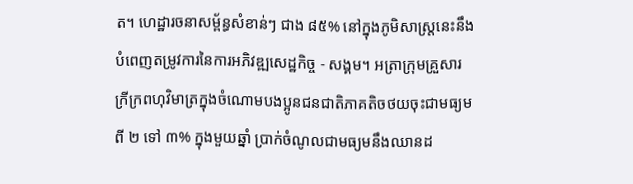ត។ ហេដ្ឋារចនាសម្ព័ន្ធសំខាន់ៗ ជាង ៨៥% នៅក្នុងភូមិសាស្ត្រនេះនឹងបំពេញតម្រូវការនៃការអភិវឌ្ឍសេដ្ឋកិច្ច - សង្គម។ អត្រាក្រុមគ្រួសារក្រីក្រពហុវិមាត្រក្នុងចំណោមបងប្អូនជនជាតិភាគតិចថយចុះជាមធ្យមពី ២ ទៅ ៣% ក្នុងមួយឆ្នាំ ប្រាក់ចំណូលជាមធ្យមនឹងឈានដ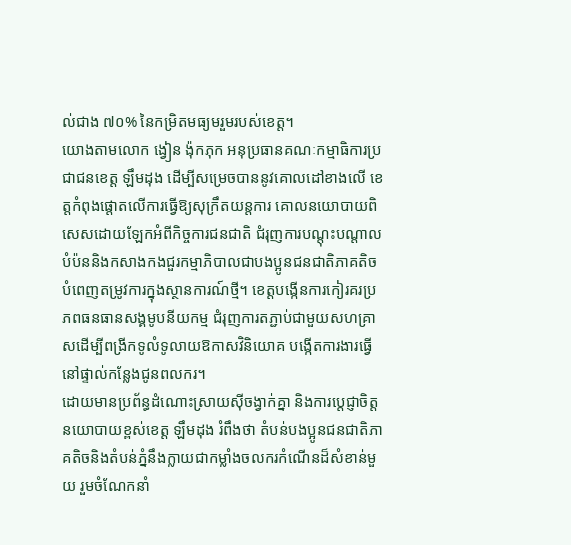ល់ជាង ៧០% នៃកម្រិតមធ្យមរួមរបស់ខេត្ត។
យោងតាមលោក ង្វៀន ង៉ុកភុក អនុប្រធានគណៈកម្មាធិការប្រជាជនខេត្ត ឡឹមដុង ដើម្បីសម្រេចបាននូវគោលដៅខាងលើ ខេត្តកំពុងផ្តោតលើការធ្វើឱ្យសុក្រឹតយន្តការ គោលនយោបាយពិសេសដោយឡែកអំពីកិច្ចការជនជាតិ ជំរុញការបណ្តុះបណ្តាល បំប៉ននិងកសាងកងជួរកម្មាភិបាលជាបងប្អូនជនជាតិភាគតិចបំពេញតម្រូវការក្នុងស្ថានការណ៍ថ្មី។ ខេត្តបង្កើនការកៀរគរប្រភពធនធានសង្គមូបនីយកម្ម ជំរុញការតភ្ជាប់ជាមួយសហគ្រាសដើម្បីពង្រីកទូលំទូលាយឱកាសវិនិយោគ បង្កើតការងារធ្វើនៅផ្ទាល់កន្លែងជូនពលករ។
ដោយមានប្រព័ន្ធដំណោះស្រាយស៊ីចង្វាក់គ្នា និងការប្តេជ្ញាចិត្តនយោបាយខ្ពស់ខេត្ត ឡឹមដុង រំពឹងថា តំបន់បងប្អូនជនជាតិភាគតិចនិងតំបន់ភ្នំនឹងក្លាយជាកម្លាំងចលករកំណើនដ៏សំខាន់មួយ រួមចំណែកនាំ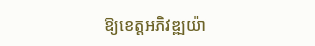ឱ្យខេត្តអភិវឌ្ឍយ៉ា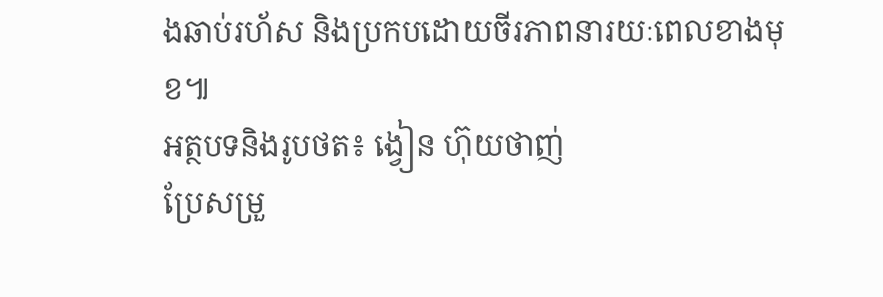ងឆាប់រហ័ស និងប្រកបដោយចីរភាពនារយៈពេលខាងមុខ៕
អត្ថបទនិងរូបថត៖ ង្វៀន ហ៊ុយថាញ់
ប្រែសម្រួ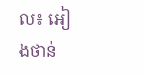ល៖ អៀងថាន់